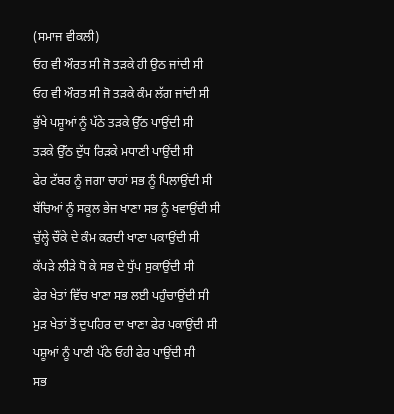(ਸਮਾਜ ਵੀਕਲੀ)
ਓਹ ਵੀ ਔਰਤ ਸੀ ਜੋ ਤੜਕੇ ਹੀ ਉਠ ਜਾਂਦੀ ਸੀ
ਓਹ ਵੀ ਔਰਤ ਸੀ ਜੋ ਤੜਕੇ ਕੰਮ ਲੱਗ ਜਾਂਦੀ ਸੀ
ਭੁੱਖੇ ਪਸ਼ੂਆਂ ਨੂੰ ਪੱਠੇ ਤੜਕੇ ਉੱਠ ਪਾਉਂਦੀ ਸੀ
ਤੜਕੇ ਉੱਠ ਦੁੱਧ ਰਿੜਕੇ ਮਧਾਣੀ ਪਾਉਂਦੀ ਸੀ
ਫੇਰ ਟੱਬਰ ਨੂੰ ਜਗਾ ਚਾਹਾਂ ਸਭ ਨੂੰ ਪਿਲਾਉਂਦੀ ਸੀ
ਬੱਚਿਆਂ ਨੂੰ ਸਕੂਲ ਭੇਜ ਖਾਣਾ ਸਭ ਨੂੰ ਖਵਾਉਂਦੀ ਸੀ
ਚੁੱਲ੍ਹੇ ਚੌਂਕੇ ਦੇ ਕੰਮ ਕਰਦੀ ਖਾਣਾ ਪਕਾਉਂਦੀ ਸੀ
ਕੱਪੜੇ ਲੀੜੇ ਧੋ ਕੇ ਸਭ ਦੇ ਧੁੱਪ ਸੁਕਾਉਂਦੀ ਸੀ
ਫੇਰ ਖੇਤਾਂ ਵਿੱਚ ਖਾਣਾ ਸਭ ਲਈ ਪਹੁੰਚਾਉਂਦੀ ਸੀ
ਮੁੜ ਖੇਤਾਂ ਤੋਂ ਦੁਪਹਿਰ ਦਾ ਖਾਣਾ ਫੇਰ ਪਕਾਉਂਦੀ ਸੀ
ਪਸ਼ੂਆਂ ਨੂੰ ਪਾਣੀ ਪੱਠੇ ਓਹੀ ਫੇਰ ਪਾਉਂਦੀ ਸੀ
ਸਭ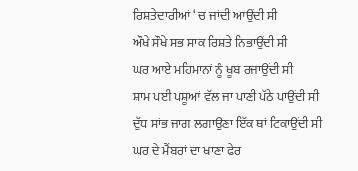ਰਿਸ਼ਤੇਦਾਰੀਆਂ ‘ ਚ ਜਾਂਦੀ ਆਉਂਦੀ ਸੀ
ਔਖੇ ਸੌਖੇ ਸਭ ਸਾਕ ਰਿਸ਼ਤੇ ਨਿਭਾਉਂਦੀ ਸੀ
ਘਰ ਆਏ ਮਹਿਮਾਨਾਂ ਨੂੰ ਖੂਬ ਰਜਾਉਂਦੀ ਸੀ
ਸ਼ਾਮ ਪਈ ਪਸ਼ੂਆਂ ਵੱਲ ਜਾ ਪਾਣੀ ਪੱਠੇ ਪਾਉਂਦੀ ਸੀ
ਦੁੱਧ ਸਾਂਭ ਜਾਗ ਲਗਾਉਣਾ ਇੱਕ ਥਾਂ ਟਿਕਾਉਂਦੀ ਸੀ
ਘਰ ਦੇ ਮੈਂਬਰਾਂ ਦਾ ਖਾਣਾ ਫੇਰ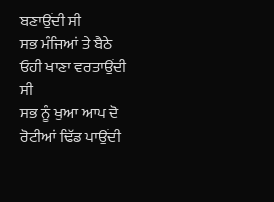ਬਣਾਉਂਦੀ ਸੀ
ਸਭ ਮੰਜਿਆਂ ਤੇ ਬੈਠੇ ਓਹੀ ਖਾਣਾ ਵਰਤਾਉਂਦੀ ਸੀ
ਸਭ ਨੂੰ ਖੁਆ ਆਪ ਦੋ ਰੋਟੀਆਂ ਢਿੱਡ ਪਾਉਂਦੀ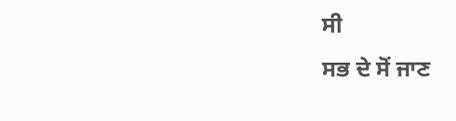ਸੀ
ਸਭ ਦੇ ਸੋਂ ਜਾਣ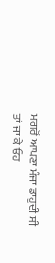ਮਗਰੋਂ ਆਪਣਾ ਮੰਜਾ ਡਾਹੁਦੀ ਸੀ
ਤਾਂ ਜਾ ਕੇ ਓਹ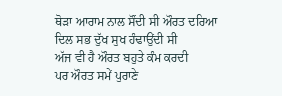ਥੋੜਾ ਆਰਾਮ ਨਾਲ ਸੌਂਦੀ ਸੀ ਔਰਤ ਦਰਿਆ ਦਿਲ ਸਭ ਦੁੱਖ ਸੁਖ ਹੰਢਾਉਂਦੀ ਸੀ
ਅੱਜ ਵੀ ਹੈ ਔਰਤ ਬਹੁਤੇ ਕੰਮ ਕਰਦੀ
ਪਰ ਔਰਤ ਸਮੇਂ ਪੁਰਾਣੇ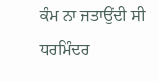ਕੰਮ ਨਾ ਜਤਾਉਂਦੀ ਸੀ
ਧਰਮਿੰਦਰ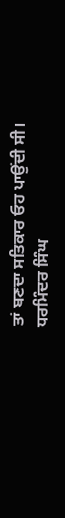ਤਾਂ ਬਣਦਾ ਸਤਿਕਾਰ ਓਹ ਪਾਉਂਦੀ ਸੀ।
ਧਰਮਿੰਦਰ ਸਿੰਘ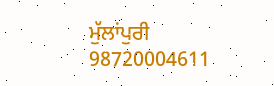ਮੁੱਲਾਂਪੁਰੀ 98720004611